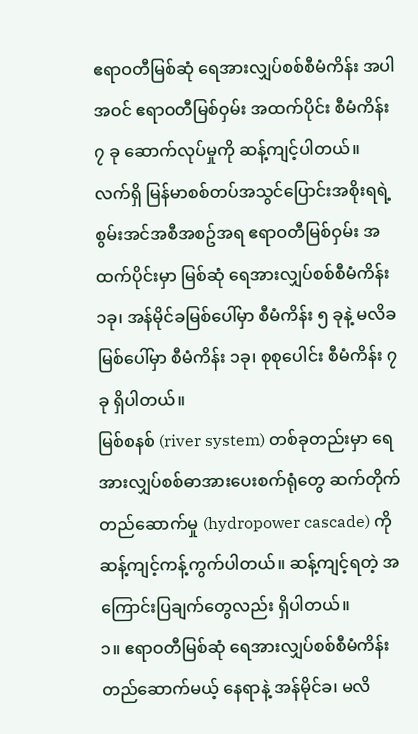ဧရာဝတီမြစ်ဆုံ ရေအားလျှပ်စစ်စီမံကိန်း အပါအဝင် ဧရာဝတီမြစ်ဝှမ်း အထက်ပိုင်း စီမံကိန်း ၇ ခု ဆောက်လုပ်မှုကို ဆန့်ကျင့်ပါတယ်။
လက်ရှိ မြန်မာစစ်တပ်အသွင်ပြောင်းအစိုးရရဲ့ စွမ်းအင်အစီအစဥ်အရ ဧရာဝတီမြစ်ဝှမ်း အထက်ပိုင်းမှာ မြစ်ဆုံ ရေအားလျှပ်စစ်စီမံကိန်း ၁ခု၊ အန်မိုင်ခမြစ်ပေါ်မှာ စီမံကိန်း ၅ ခုနဲ့ မလိခမြစ်ပေါ်မှာ စီမံကိန်း ၁ခု၊ စုစုပေါင်း စီမံကိန်း ၇ ခု ရှိပါတယ်။
မြစ်စနစ် (river system) တစ်ခုတည်းမှာ ရေအားလျှပ်စစ်ဓာအားပေးစက်ရုံတွေ ဆက်တိုက်တည်ဆောက်မှု (hydropower cascade) ကို ဆန့်ကျင့်ကန့်ကွက်ပါတယ်။ ဆန့်ကျင့်ရတဲ့ အကြောင်းပြချက်တွေလည်း ရှိပါတယ်။
၁။ ဧရာဝတီမြစ်ဆုံ ရေအားလျှပ်စစ်စီမံကိန်းတည်ဆောက်မယ့် နေရာနဲ့ အန်မိုင်ခ၊ မလိ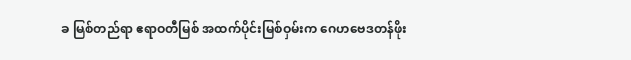ခ မြစ်တည်ရာ ဧရာဝတီမြစ် အထက်ပိုင်းမြစ်ဝှမ်းက ဂေဟဗေဒတန်ဖိုး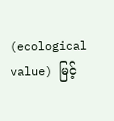(ecological value) မြင့်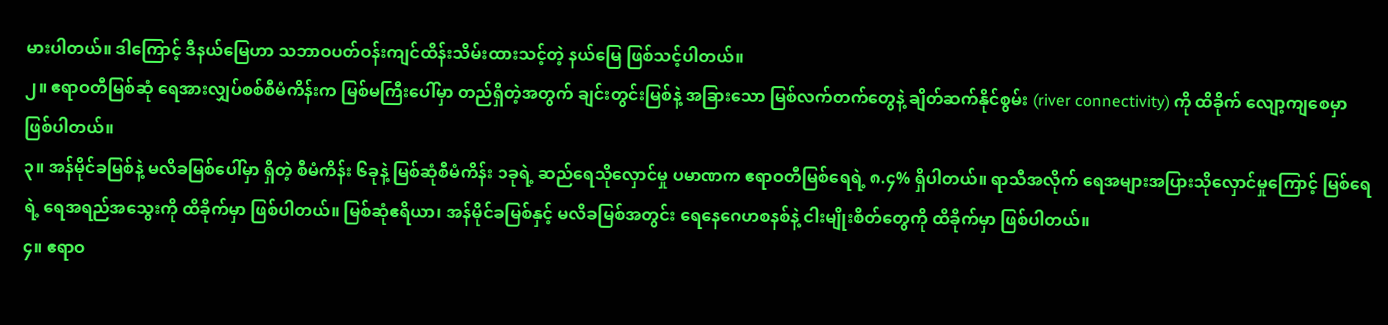မားပါတယ်။ ဒါကြောင့် ဒီနယ်မြေဟာ သဘာဝပတ်ဝန်းကျင်ထိန်းသိမ်းထားသင့်တဲ့ နယ်မြေ ဖြစ်သင့်ပါတယ်။
၂။ ဧရာဝတီမြစ်ဆုံ ရေအားလျှပ်စစ်စီမံကိန်းက မြစ်မကြီးပေါ်မှာ တည်ရှိတဲ့အတွက် ချင်းတွင်းမြစ်နဲ့ အခြားသော မြစ်လက်တက်တွေနဲ့ ချိတ်ဆက်နိုင်စွမ်း (river connectivity) ကို ထိခိုက် လျော့ကျစေမှာ ဖြစ်ပါတယ်။
၃။ အန်မိုင်ခမြစ်နဲ့ မလိခမြစ်ပေါ်မှာ ရှိတဲ့ စီမံကိန်း ၆ခုနဲ့ မြစ်ဆုံစီမံကိန်း ၁ခုရဲ့ ဆည်ရေသိုလှောင်မှု ပမာဏက ဧရာဝတီမြစ်ရေရဲ့ ၈.၄% ရှိပါတယ်။ ရာသီအလိုက် ရေအများအပြားသိုလှောင်မှုကြောင့် မြစ်ရေရဲ့ ရေအရည်အသွေးကို ထိခိုက်မှာ ဖြစ်ပါတယ်။ မြစ်ဆုံဧရိယာ၊ အန်မိုင်ခမြစ်နှင့် မလိခမြစ်အတွင်း ရေနေဂေဟစနစ်နဲ့ ငါးမျိုးစိတ်တွေကို ထိခိုက်မှာ ဖြစ်ပါတယ်။
၄။ ဧရာဝ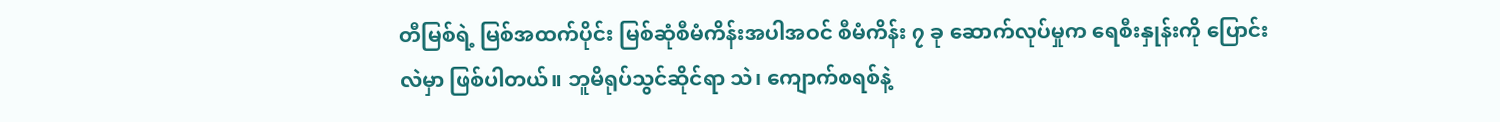တီမြစ်ရဲ့ မြစ်အထက်ပိုင်း မြစ်ဆုံစီမံကိန်းအပါအဝင် စီမံကိန်း ၇ ခု ဆောက်လုပ်မှုက ရေစီးနှုန်းကို ပြောင်းလဲမှာ ဖြစ်ပါတယ်။ ဘူမိရုပ်သွင်ဆိုင်ရာ သဲ၊ ကျောက်စရစ်နဲ့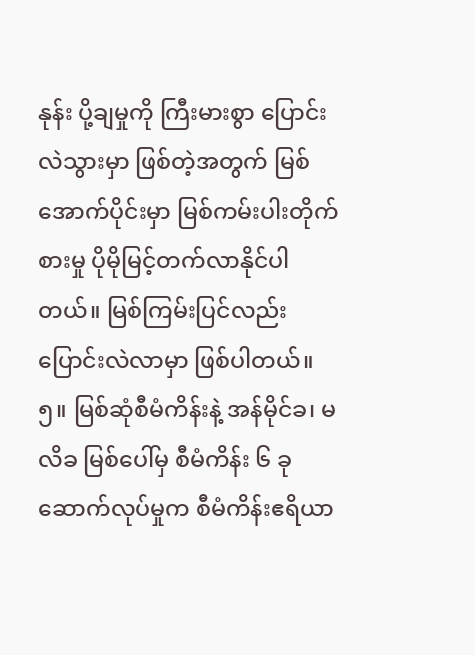နုန်း ပို့ချမှုကို ကြီးမားစွာ ပြောင်းလဲသွားမှာ ဖြစ်တဲ့အတွက် မြစ်အောက်ပိုင်းမှာ မြစ်ကမ်းပါးတိုက်စားမှု ပိုမိုမြင့်တက်လာနိုင်ပါတယ်။ မြစ်ကြမ်းပြင်လည်း ပြောင်းလဲလာမှာ ဖြစ်ပါတယ်။
၅။ မြစ်ဆုံစီမံကိန်းနဲ့ အန်မိုင်ခ၊ မလိခ မြစ်ပေါ်မှ စီမံကိန်း ၆ ခု ဆောက်လုပ်မှုက စီမံကိန်းဧရိယာ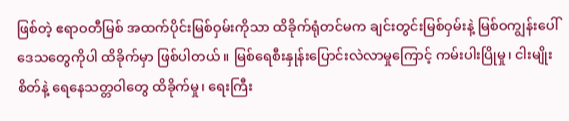ဖြစ်တဲ့ ဧရာဝတီမြစ် အထက်ပိုင်းမြစ်ဝှမ်းကိုသာ ထိခိုက်ရုံတင်မက ချင်းတွင်းမြစ်ဝှမ်းနဲ့ မြစ်ဝကျွန်းပေါ်ဒေသတွေကိုပါ ထိခိုက်မှာ ဖြစ်ပါတယ်။ မြစ်ရေစီးနှုန်းပြောင်းလဲလာမှုကြောင့် ကမ်းပါးပြိုမှု၊ ငါးမျိုးစိတ်နဲ့ ရေနေသတ္တဝါတွေ ထိခိုက်မှု၊ ရေးကြီး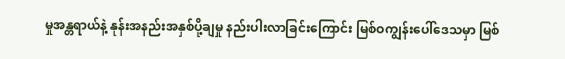မှုအန္တရာယ်နဲ့ နုန်းအနည်းအနှစ်ပို့ချမှု နည်းပါးလာခြင်းကြောင်း မြစ်ဝကျွန်းပေါ်ဒေသမှာ မြစ်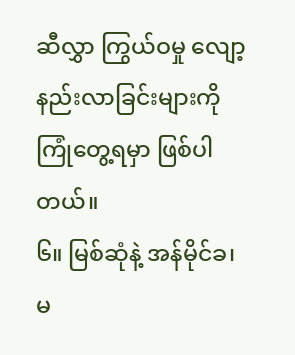ဆီလွှာ ကြွယ်ဝမှု လျော့နည်းလာခြင်းများကို ကြုံတွေ့ရမှာ ဖြစ်ပါတယ်။
၆။ မြစ်ဆုံနဲ့ အန်မိုင်ခ၊ မ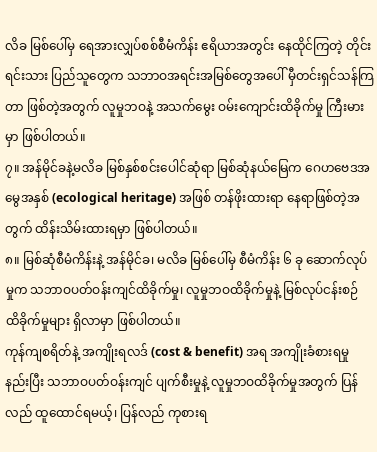လိခ မြစ်ပေါ်မှ ရေအားလျှပ်စစ်စီမံကိန်း ဧရိယာအတွင်း နေထိုင်ကြတဲ့ တိုင်းရင်းသား ပြည်သူတွေက သဘာဝအရင်းအမြစ်တွေအပေါ် မှီတင်းရှင်သန်ကြတာ ဖြစ်တဲ့အတွက် လူမှုဘဝနဲ့ အသက်မွေး ဝမ်းကျောင်းထိခိုက်မှု ကြီးမားမှာ ဖြစ်ပါတယ်။
၇။ အန်မိုင်ခနဲ့မလိခ မြစ်နှစ်စင်းပေါင်ဆုံရာ မြစ်ဆုံနယ်မြေက ဂေဟဗေဒအမွေအနှစ် (ecological heritage) အဖြစ် တန်ဖိုးထားရာ နေရာဖြစ်တဲ့အတွက် ထိန်းသိမ်းထားရမှာ ဖြစ်ပါတယ်။
၈။ မြစ်ဆုံစီမံကိန်းနဲ့ အန်မိုင်ခ၊ မလိခ မြစ်ပေါ်မှ စီမံကိန်း ၆ ခု ဆောက်လုပ်မှုက သဘာဝပတ်ဝန်းကျင်ထိခိုက်မှု၊ လူမှုဘဝထိခိုက်မှုနဲ့ မြစ်လုပ်ငန်းစဉ် ထိခိုက်မှုများ ရှိလာမှာ ဖြစ်ပါတယ်။
ကုန်ကျစရိတ်နဲ့ အကျိုးရလဒ် (cost & benefit) အရ အကျိုးခံစားရမှု နည်းပြီး သဘာဝပတ်ဝန်းကျင် ပျက်စီးမှုနဲ့ လူမှုဘဝထိခိုက်မှုအတွက် ပြန်လည် ထူထောင်ရမယ့်၊ ပြန်လည် ကုစားရ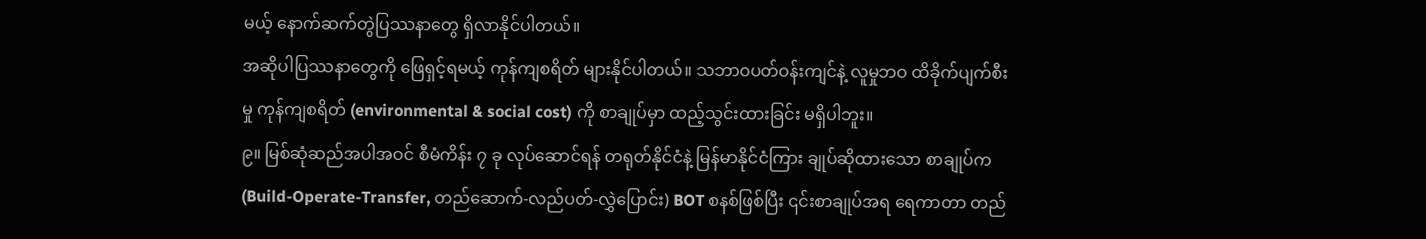မယ့် နောက်ဆက်တွဲပြဿနာတွေ ရှိလာနိုင်ပါတယ်။
အဆိုပါပြဿနာတွေကို ဖြေရှင့်ရမယ့် ကုန်ကျစရိတ် များနိုင်ပါတယ်။ သဘာဝပတ်ဝန်းကျင်နဲ့ လူမှုဘဝ ထိခိုက်ပျက်စီးမှု ကုန်ကျစရိတ် (environmental & social cost) ကို စာချုပ်မှာ ထည့်သွင်းထားခြင်း မရှိပါဘူး။
၉။ မြစ်ဆုံဆည်အပါအဝင် စီမံကိန်း ၇ ခု လုပ်ဆောင်ရန် တရုတ်နိုင်ငံနဲ့ မြန်မာနိုင်ငံကြား ချုပ်ဆိုထားသော စာချုပ်က (Build-Operate-Transfer, တည်ဆောက်-လည်ပတ်-လွှဲပြောင်း) BOT စနစ်ဖြစ်ပြီး ၎င်းစာချုပ်အရ ရေကာတာ တည်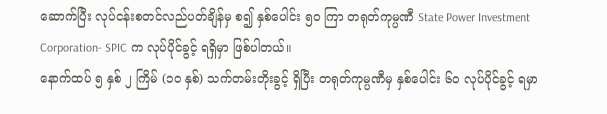ဆောက်ပြီး လုပ်ငန်းစတင်လည်ပတ်ချိန်မှ စ၍ နှစ်ပေါင်း ၅၀ ကြာ တရုတ်ကုမ္ပဏီ State Power Investment Corporation- SPIC က လုပ်ပိုင်ခွင့် ရရှိမှာ ဖြစ်ပါတယ်။
နောက်ထပ် ၅ နှစ် ၂ ကြိမ် (၁၀ နှစ်) သက်တမ်းတိုးခွင့် ရှိပြီး တရုတ်ကုမ္ပဏီမှ နှစ်ပေါင်း ၆၀ လုပ်ပိုင်ခွင့် ရမှာ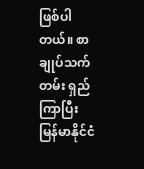ဖြစ်ပါတယ်။ စာချုပ်သက်တမ်း ရှည်ကြာပြီး မြန်မာနိုင်ငံ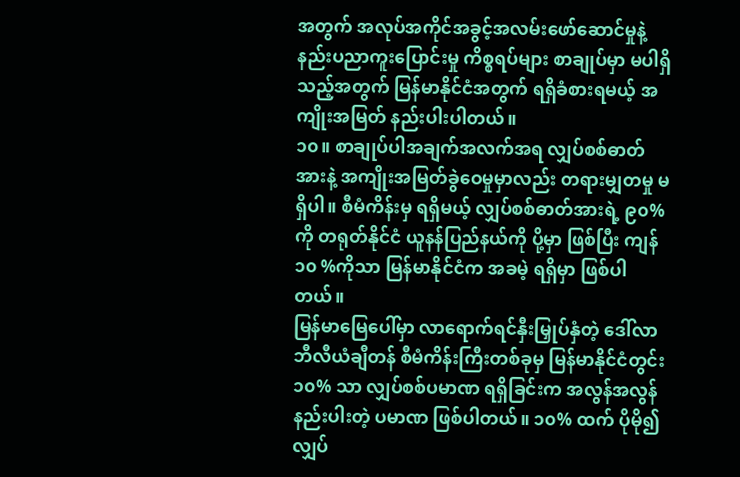အတွက် အလုပ်အကိုင်အခွင့်အလမ်းဖော်ဆောင်မှုနဲ့ နည်းပညာကူးပြောင်းမှု ကိစ္စရပ်များ စာချုပ်မှာ မပါရှိသည့်အတွက် မြန်မာနိုင်ငံအတွက် ရရှိခံစားရမယ့် အကျိုးအမြတ် နည်းပါးပါတယ်။
၁၀။ စာချုပ်ပါအချက်အလက်အရ လျှပ်စစ်ဓာတ်အားနဲ့ အကျိုးအမြတ်ခွဲဝေမှုမှာလည်း တရားမျှတမှု မရှိပါ။ စီမံကိန်းမှ ရရှိမယ့် လျှပ်စစ်ဓာတ်အားရဲ့ ၉၀% ကို တရုတ်နိုင်ငံ ယူနန်ပြည်နယ်ကို ပို့မှာ ဖြစ်ပြီး ကျန် ၁၀ %ကိုသာ မြန်မာနိုင်ငံက အခမဲ့ ရရှိမှာ ဖြစ်ပါတယ်။
မြန်မာမြေပေါ်မှာ လာရောက်ရင်နှီးမြှုပ်နှံတဲ့ ဒေါ်လာဘီလီယံချီတန် စီမံကိန်းကြီးတစ်ခုမှ မြန်မာနိုင်ငံတွင်း ၁၀% သာ လျှပ်စစ်ပမာဏ ရရှိခြင်းက အလွန်အလွန် နည်းပါးတဲ့ ပမာဏ ဖြစ်ပါတယ်။ ၁၀% ထက် ပိုမို၍ လျှပ်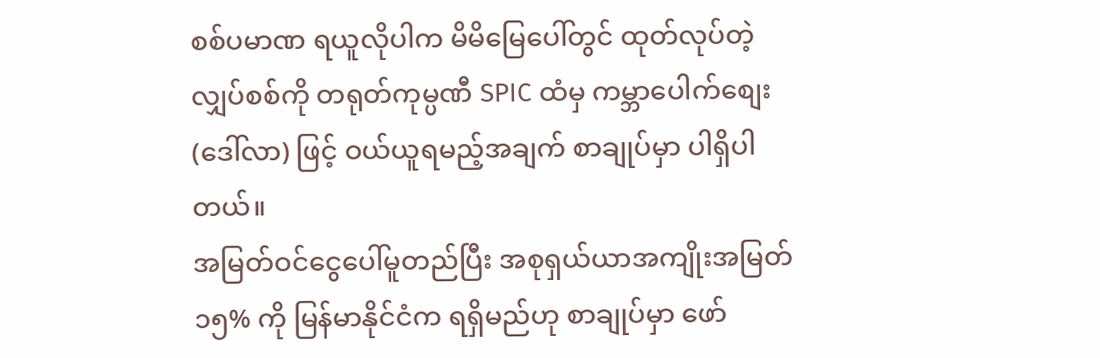စစ်ပမာဏ ရယူလိုပါက မိမိမြေပေါ်တွင် ထုတ်လုပ်တဲ့ လျှပ်စစ်ကို တရုတ်ကုမ္ပဏီ SPIC ထံမှ ကမ္ဘာပေါက်စျေး (ဒေါ်လာ) ဖြင့် ဝယ်ယူရမည့်အချက် စာချုပ်မှာ ပါရှိပါတယ်။
အမြတ်ဝင်ငွေပေါ်မူတည်ပြီး အစုရှယ်ယာအကျိုးအမြတ် ၁၅% ကို မြန်မာနိုင်ငံက ရရှိမည်ဟု စာချုပ်မှာ ဖော်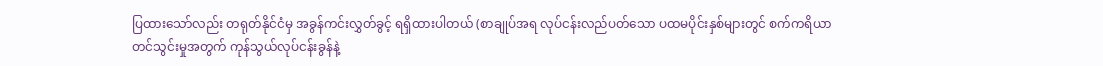ပြထားသော်လည်း တရုတ်နိုင်ငံမှ အခွန်ကင်းလွှတ်ခွင့် ရရှိထားပါတယ် (စာချုပ်အရ လုပ်ငန်းလည်ပတ်သော ပထမပိုင်းနှစ်များတွင် စက်ကရိယာတင်သွင်းမှုအတွက် ကုန်သွယ်လုပ်ငန်းခွန်နဲ့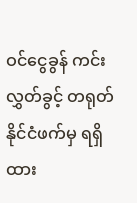ဝင်ငွေခွန် ကင်းလွှတ်ခွင့် တရုတ်နိုင်ငံဖက်မှ ရရှိထား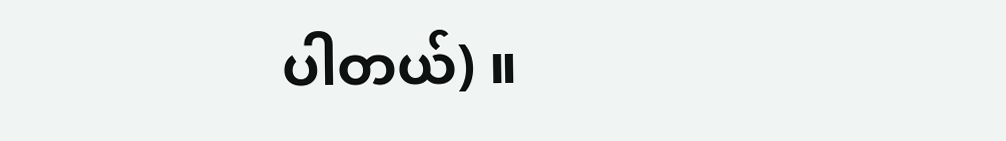ပါတယ်) ။